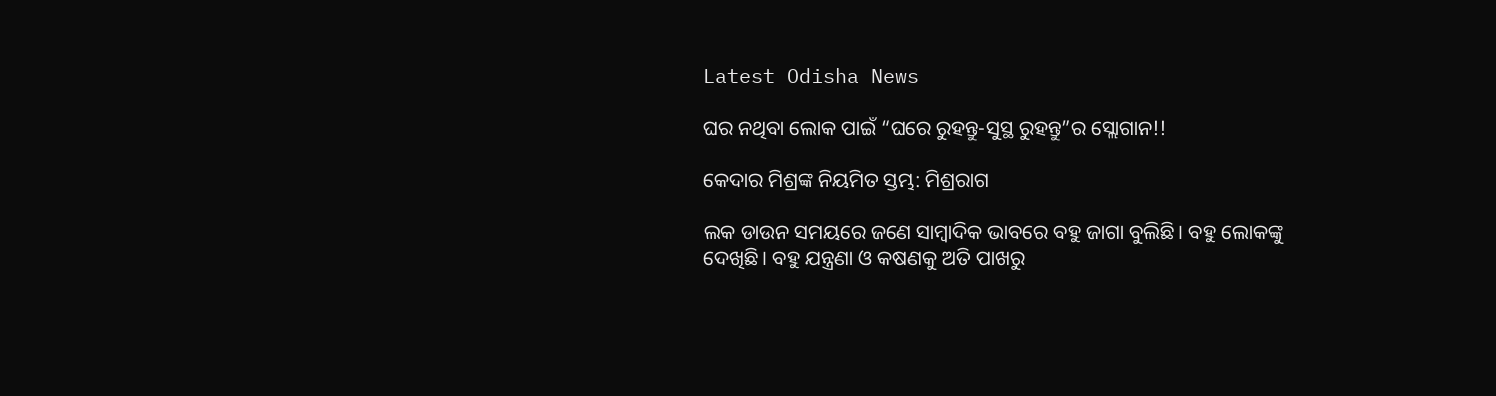Latest Odisha News

ଘର ନଥିବା ଲୋକ ପାଇଁ “ଘରେ ରୁହନ୍ତୁ-ସୁସ୍ଥ ରୁହନ୍ତୁ”ର ସ୍ଲୋଗାନ!!

କେଦାର ମିଶ୍ରଙ୍କ ନିୟମିତ ସ୍ତମ୍ଭ: ମିଶ୍ରରାଗ

ଲକ ଡାଉନ ସମୟରେ ଜଣେ ସାମ୍ବାଦିକ ଭାବରେ ବହୁ ଜାଗା ବୁଲିଛି। ବହୁ ଲୋକଙ୍କୁ ଦେଖିଛି। ବହୁ ଯନ୍ତ୍ରଣା ଓ କଷଣକୁ ଅତି ପାଖରୁ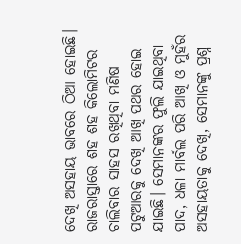ଦେଖି ଅସହାୟ ଭାବରେ ଠିଆ ହୋଇଛି। ରାଜରାସ୍ତାରେ ଶହ ଶହ କିଲୋମିଟର ଚାଲିବାର ସାହସ ରଖିଥିବା ମଣିଷ ପଟୁଆରକୁ ଦେଖି ଆଖି ପଥର ହୋଇ ଯାଇଛି। ସେମାନଙ୍କର ଫୁଲି ଯାଇଥିବା ପାଦ, ଧଳା ମାର୍ବଲ ପରି ଆଖି ଓ ମୁହଁର ଅସହାୟତାକୁ ଦେଖି, ସେମାନଙ୍କୁ ପ୍ରଶ୍ନ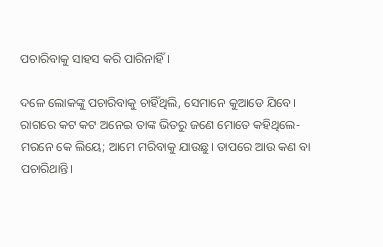ପଚାରିବାକୁ ସାହସ କରି ପାରିନାହିଁ।

ଦଳେ ଲୋକଙ୍କୁ ପଚାରିବାକୁ ଚାହିଁଥିଲି, ସେମାନେ କୁଆଡେ ଯିବେ। ରାଗରେ କଟ କଟ ଅନେଇ ତାଙ୍କ ଭିତରୁ ଜଣେ ମୋତେ କହିଥିଲେ- ମରନେ କେ ଲିୟେ; ଆମେ ମରିବାକୁ ଯାଉଛୁ। ତାପରେ ଆଉ କଣ ବା ପଚାରିଥାନ୍ତି।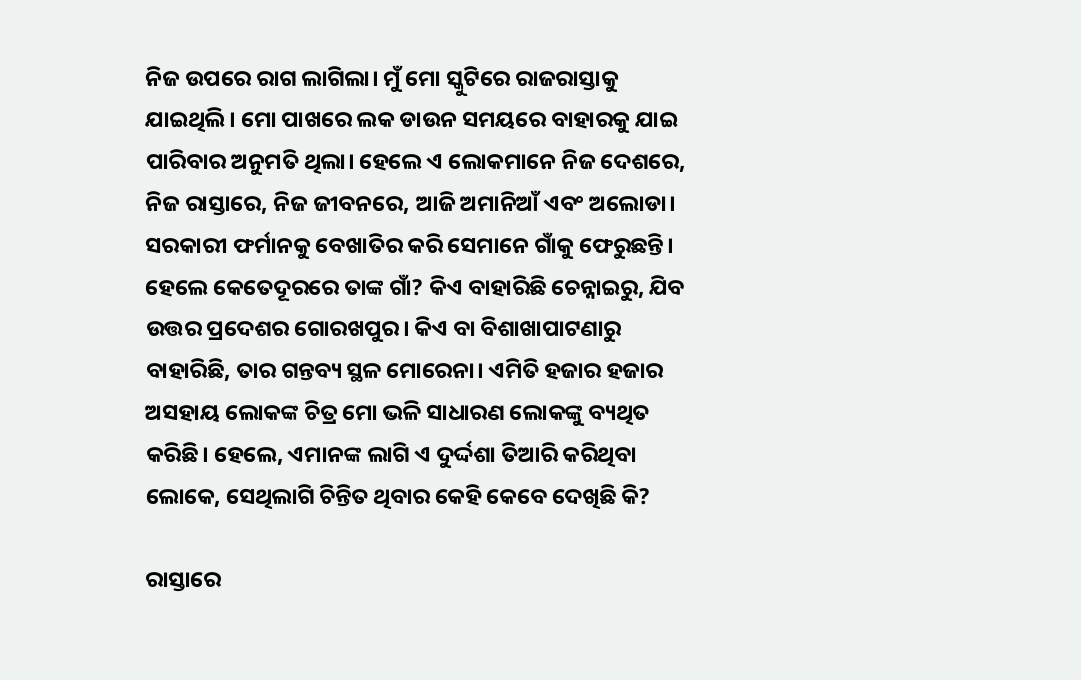ନିଜ ଉପରେ ରାଗ ଲାଗିଲା। ମୁଁ ମୋ ସ୍କୁଟିରେ ରାଜରାସ୍ତାକୁ ଯାଇଥିଲି। ମୋ ପାଖରେ ଲକ ଡାଉନ ସମୟରେ ବାହାରକୁ ଯାଇ ପାରିବାର ଅନୁମତି ଥିଲା। ହେଲେ ଏ ଲୋକମାନେ ନିଜ ଦେଶରେ, ନିଜ ରାସ୍ତାରେ, ନିଜ ଜୀବନରେ, ଆଜି ଅମାନିଆଁ ଏବଂ ଅଲୋଡା। ସରକାରୀ ଫର୍ମାନକୁ ବେଖାତିର କରି ସେମାନେ ଗାଁକୁ ଫେରୁଛନ୍ତି। ହେଲେ କେତେଦୂରରେ ତାଙ୍କ ଗାଁ? କିଏ ବାହାରିଛି ଚେନ୍ନାଇରୁ, ଯିବ ଉତ୍ତର ପ୍ରଦେଶର ଗୋରଖପୁର। କିଏ ବା ବିଶାଖାପାଟଣାରୁ ବାହାରିଛି, ତାର ଗନ୍ତବ୍ୟ ସ୍ଥଳ ମୋରେନା। ଏମିତି ହଜାର ହଜାର ଅସହାୟ ଲୋକଙ୍କ ଚିତ୍ର ମୋ ଭଳି ସାଧାରଣ ଲୋକଙ୍କୁ ବ୍ୟଥିତ କରିଛି। ହେଲେ, ଏମାନଙ୍କ ଲାଗି ଏ ଦୁର୍ଦ୍ଦଶା ତିଆରି କରିଥିବା ଲୋକେ, ସେଥିଲାଗି ଚିନ୍ତିତ ଥିବାର କେହି କେବେ ଦେଖିଛି କି?

ରାସ୍ତାରେ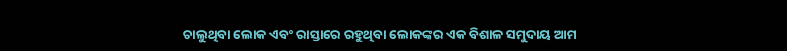ଚାଲୁଥିବା ଲୋକ ଏବଂ ରାସ୍ତାରେ ରହୁଥିବା ଲୋକଙ୍କର ଏକ ବିଶାଳ ସମୁଦାୟ ଆମ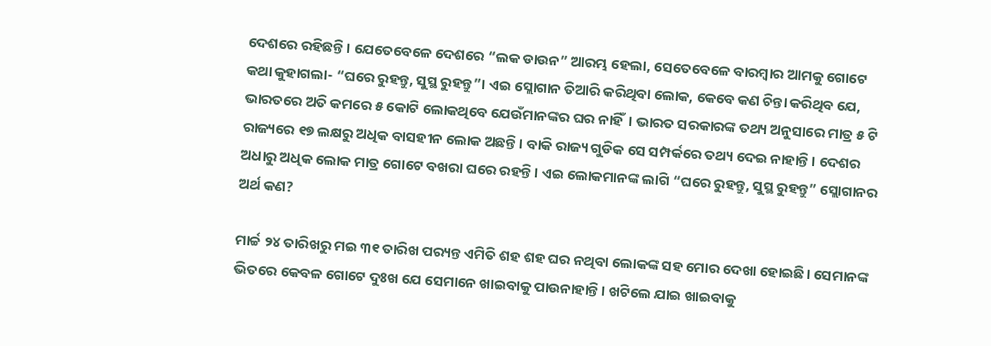ଦେଶରେ ରହିଛନ୍ତି। ଯେତେବେଳେ ଦେଶରେ “ଲକ ଡାଉନ” ଆରମ୍ଭ ହେଲା, ସେତେବେଳେ ବାରମ୍ବାର ଆମକୁ ଗୋଟେ କଥା କୁହାଗଲା- “ଘରେ ରୁହନ୍ତୁ, ସୁସ୍ଥ ରୁହନ୍ତୁ”। ଏଇ ସ୍ଲୋଗାନ ତିଆରି କରିଥିବା ଲୋକ, କେବେ କଣ ଚିନ୍ତା କରିଥିବ ଯେ, ଭାରତରେ ଅତି କମରେ ୫ କୋଟି ଲୋକଥିବେ ଯେଉଁମାନଙ୍କର ଘର ନାହିଁ। ଭାରତ ସରକାରଙ୍କ ତଥ୍ୟ ଅନୁସାରେ ମାତ୍ର ୫ ଟି ରାଜ୍ୟରେ ୧୭ ଲକ୍ଷରୁ ଅଧିକ ବାସହୀନ ଲୋକ ଅଛନ୍ତି। ବାକି ରାଜ୍ୟ ଗୁଡିକ ସେ ସମ୍ପର୍କରେ ତଥ୍ୟ ଦେଇ ନାହାନ୍ତି। ଦେଶର ଅଧାରୁ ଅଧିକ ଲୋକ ମାତ୍ର ଗୋଟେ ବଖରା ଘରେ ରହନ୍ତି। ଏଇ ଲୋକମାନଙ୍କ ଲାଗି “ଘରେ ରୁହନ୍ତୁ, ସୁସ୍ଥ ରୁହନ୍ତୁ” ସ୍ଲୋଗାନର ଅର୍ଥ କଣ?

ମାର୍ଚ୍ଚ ୨୪ ତାରିଖରୁ ମଇ ୩୧ ତାରିଖ ପର‌୍ୟନ୍ତ ଏମିତି ଶହ ଶହ ଘର ନଥିବା ଲୋକଙ୍କ ସହ ମୋର ଦେଖା ହୋଇଛି। ସେମାନଙ୍କ ଭିତରେ କେବଳ ଗୋଟେ ଦୁଃଖ ଯେ ସେମାନେ ଖାଇବାକୁ ପାଉନାହାନ୍ତି। ଖଟିଲେ ଯାଇ ଖାଇବାକୁ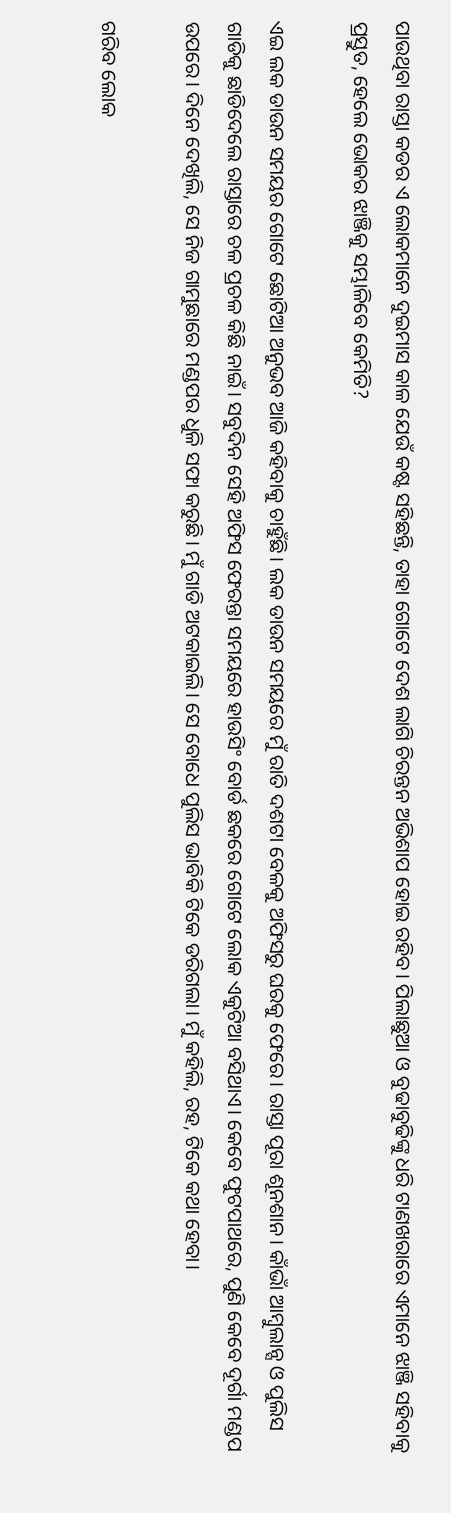ପାଉଥିବା ରାସ୍ତା କଡର ଏ ଲୋକମାନେ ଦୁଇମାସ କାଳ ଯେଉଁ କଷ୍ଟ ସହିଛନ୍ତି, ତାହା ଗୋଟେ ଦେଶ ଲାଗି ଚିରନ୍ତନ ଅଭିଶାପ ହୋଇ ରହିବ। ପିଲାଛୁଆ ଓ ବୁଢାବୁଢିଙ୍କୁ ଧରି ଟାଣଖରାରେ ଏମାନେ ଝାଞ୍ଜି ସହିବାକୁ ପ୍ରସ୍ତୁତ, ହେଲେ ଭୋକର ଝାଞ୍ଜିକୁ ସମ୍ଭାଳିବେ କେମିତି?

ଏଇ ଲକ ଡାଉନ ସମୟର ଗୋଟେ ଛୋଟିଆ ଅନୁଭବ ଆଜି କହିବାକୁ ଚାହୁଁଛି। ଲକ ଡାଉନ ସମୟରେ ମୁଁ ରାତି ଦଶଟା ବେଳକୁ ଅଫିସରୁ ଘରକୁ ଫେରେ। ରାସ୍ତା ପୂରା ଶୂନଶାନ। କାଁଭାଁ ଆମ୍ବୁଲାନ୍ସ ଓ ପୁଲିସ ଗାଡିକୁ ଛାଡିଦେଲେ ରାସ୍ତାରେ ଚଳ ପ୍ରଚଳ କିଛି ନାଇଁ। ସବୁଦିନ ସେହି ଅଫିସ ଫେରନ୍ତା ସମୟରେ ହାଉସିଂ ବୋର୍ଡ ଛକରେ ଗୋଟେ ଲୋକ ଏକୁଟିଆ ବସିଥାଏ। କେବେ ଫୁଟପାଥରେ, ପୁଣି କେବେ ଦୂର୍ଗା ମଣ୍ଡପ ଉପରେ। ଦିନେ ଦେଖିଲି, ସେ ନିଜ ଗାମୁଛାରେ ମଣ୍ଡପର ଧୁଳି ସଫା କରୁଛି। ମୁଁ ଗାଡି ଅଟକାଇଲି। ସେ ବୋଧେ ପୁଲିସ ଭାବିକି ଟିକେ ଡରିଗଲା। ମୁଁ କହିଲି, ରହ, ଟିକେ କଥା ହେବା।

ଗରିବ ଲୋକ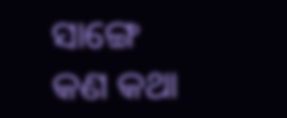ସାଙ୍ଗେ କଣ କଥା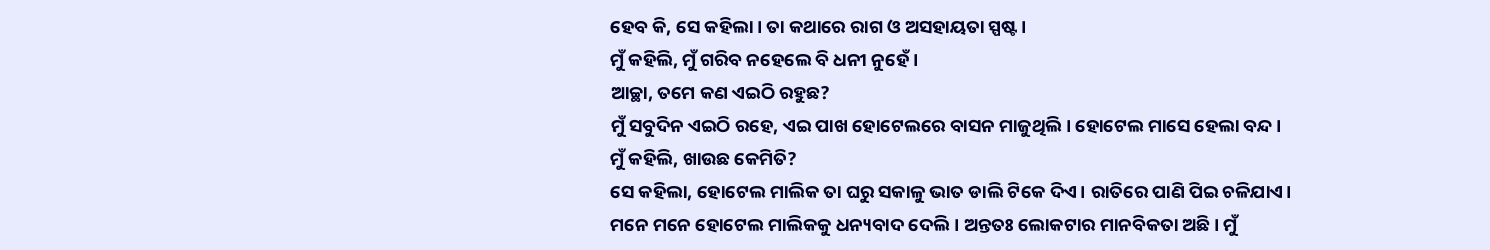ହେବ କି, ସେ କହିଲା। ତା କଥାରେ ରାଗ ଓ ଅସହାୟତା ସ୍ପଷ୍ଟ।
ମୁଁ କହିଲି, ମୁଁ ଗରିବ ନହେଲେ ବି ଧନୀ ନୁହେଁ।
ଆଚ୍ଛା, ତମେ କଣ ଏଇଠି ରହୁଛ?
ମୁଁ ସବୁଦିନ ଏଇଠି ରହେ, ଏଇ ପାଖ ହୋଟେଲରେ ବାସନ ମାଜୁଥିଲି। ହୋଟେଲ ମାସେ ହେଲା ବନ୍ଦ।
ମୁଁ କହିଲି, ଖାଉଛ କେମିତି?
ସେ କହିଲା, ହୋଟେଲ ମାଲିକ ତା ଘରୁ ସକାଳୁ ଭାତ ଡାଲି ଟିକେ ଦିଏ। ରାତିରେ ପାଣି ପିଇ ଚଳିଯାଏ।
ମନେ ମନେ ହୋଟେଲ ମାଲିକକୁ ଧନ୍ୟବାଦ ଦେଲି। ଅନ୍ତତଃ ଲୋକଟାର ମାନବିକତା ଅଛି। ମୁଁ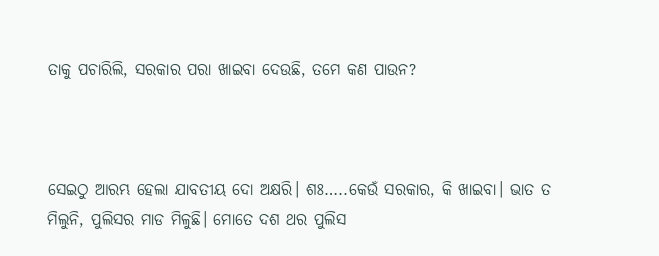ତାକୁ ପଚାରିଲି, ସରକାର ପରା ଖାଇବା ଦେଉଛି, ତମେ କଣ ପାଉନ?



ସେଇଠୁ ଆରମ୍ଭ ହେଲା ଯାବତୀୟ ଦୋ ଅକ୍ଷରି। ଶଃ…..କେଉଁ ସରକାର, କି ଖାଇବା। ଭାତ ତ ମିଲୁନି, ପୁଲିସର ମାଡ ମିଳୁଛି। ମୋତେ ଦଶ ଥର ପୁଲିସ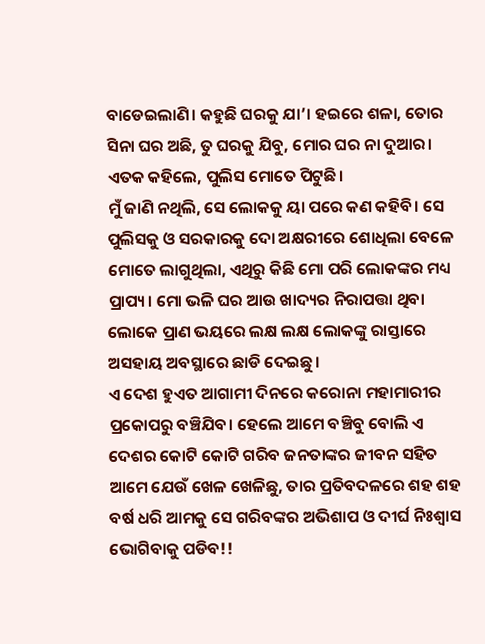ବାଡେଇଲାଣି। କହୁଛି ଘରକୁ ଯା’। ହଇରେ ଶଳା, ତୋର ସିନା ଘର ଅଛି, ତୁ ଘରକୁ ଯିବୁ, ମୋର ଘର ନା ଦୁଆର। ଏତକ କହିଲେ, ପୁଲିସ ମୋତେ ପିଟୁଛି।
ମୁଁ ଜାଣି ନଥିଲି, ସେ ଲୋକକୁ ୟା ପରେ କଣ କହିବି। ସେ ପୁଲିସକୁ ଓ ସରକାରକୁ ଦୋ ଅକ୍ଷରୀରେ ଶୋଧିଲା ବେଳେ ମୋତେ ଲାଗୁଥିଲା, ଏଥିରୁ କିଛି ମୋ ପରି ଲୋକଙ୍କର ମଧ୍ୟ ପ୍ରାପ୍ୟ। ମୋ ଭଳି ଘର ଆଉ ଖାଦ୍ୟର ନିରାପତ୍ତା ଥିବା ଲୋକେ ପ୍ରାଣ ଭୟରେ ଲକ୍ଷ ଲକ୍ଷ ଲୋକଙ୍କୁ ରାସ୍ତାରେ ଅସହାୟ ଅବସ୍ଥାରେ ଛାଡି ଦେଇଛୁ।
ଏ ଦେଶ ହୁଏତ ଆଗାମୀ ଦିନରେ କରୋନା ମହାମାରୀର ପ୍ରକୋପରୁ ବଞ୍ଚିଯିବ। ହେଲେ ଆମେ ବଞ୍ଚିବୁ ବୋଲି ଏ ଦେଶର କୋଟି କୋଟି ଗରିବ ଜନତାଙ୍କର ଜୀବନ ସହିତ ଆମେ ଯେଉଁ ଖେଳ ଖେଳିଛୁ, ତାର ପ୍ରତିବଦଳରେ ଶହ ଶହ ବର୍ଷ ଧରି ଆମକୁ ସେ ଗରିବଙ୍କର ଅଭିଶାପ ଓ ଦୀର୍ଘ ନିଃଶ୍ଵାସ ଭୋଗିବାକୁ ପଡିବ!!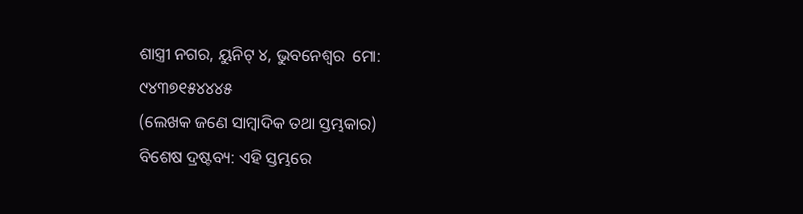ଶାସ୍ତ୍ରୀ ନଗର, ୟୁନିଟ୍ ୪, ଭୁବନେଶ୍ୱର  ମୋ: ୯୪୩୭୧୫୪୪୪୫
(ଲେଖକ ଜଣେ ସାମ୍ବାଦିକ ତଥା ସ୍ତମ୍ଭକାର)
ବିଶେଷ ଦ୍ରଷ୍ଟବ୍ୟ: ଏହି ସ୍ତମ୍ଭରେ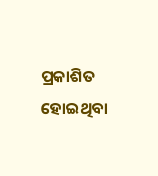ପ୍ରକାଶିତ ହୋଇଥିବା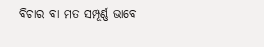ବିଚାର ବା ମତ ସମ୍ପୂର୍ଣ୍ଣ ଭାବେ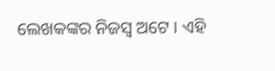ଲେଖକଙ୍କର ନିଜସ୍ୱ ଅଟେ । ଏହି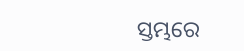ସ୍ତମ୍ଭରେ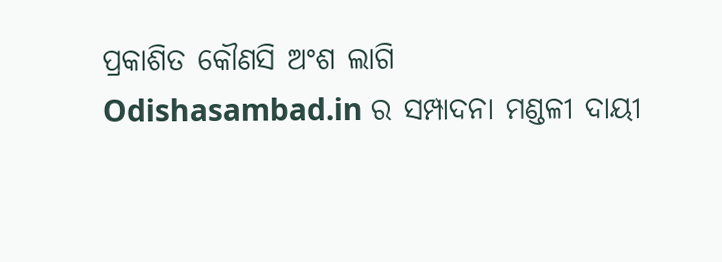ପ୍ରକାଶିତ କୌଣସି ଅଂଶ ଲାଗି Odishasambad.in ର ସମ୍ପାଦନା ମଣ୍ଡଳୀ ଦାୟୀ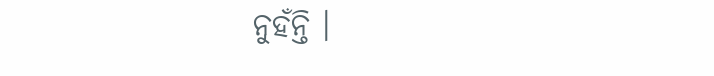ନୁହଁନ୍ତି ।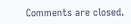Comments are closed.